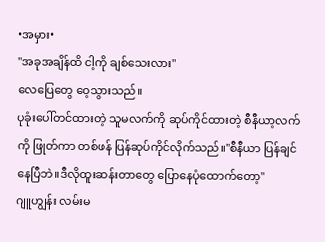•အမှား•
"အခုအချိန်ထိ ငါ့ကို ချစ်သေးလား"
လေပြေတွေ ဝေ့သွားသည်။
ပုခုံးပေါ်တင်ထားတဲ့ သူမလက်ကို ဆုပ်ကိုင်ထားတဲ့ စီနီယာ့လက်ကို ဖြုတ်ကာ တစ်ဖန် ပြန်ဆုပ်ကိုင်လိုက်သည်။"စီနီယာ ပြန်ချင်နေပြီဘဲ။ဒီလိုထူးဆန်းတာတွေ ပြောနေပုံထောက်တော့"
ဂျူဟျွန်း လမ်းမ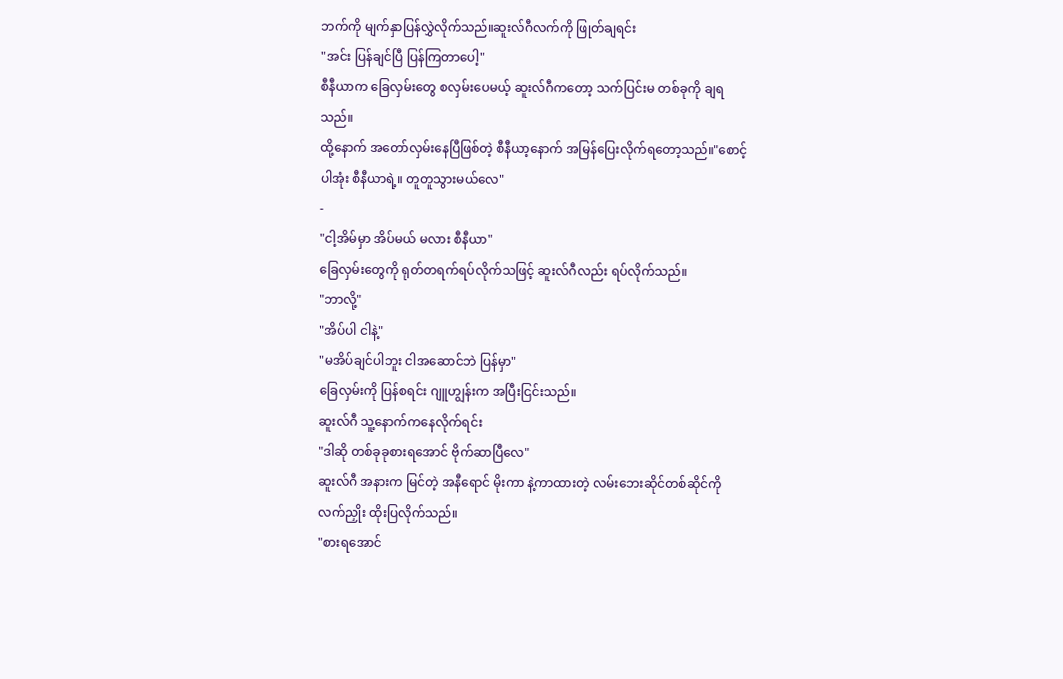ဘက်ကို မျက်နှာပြန်လွှဲလိုက်သည်။ဆူးလ်ဂီလက်ကို ဖြုတ်ချရင်း
"အင်း ပြန်ချင်ပြီ ပြန်ကြတာပေါ့"
စီနီယာက ခြေလှမ်းတွေ စလှမ်းပေမယ့် ဆူးလ်ဂီကတော့ သက်ပြင်းမ တစ်ခုကို ချရသည်။
ထို့နောက် အတော်လှမ်းနေပြီဖြစ်တဲ့ စီနီယာ့နောက် အမြန်ပြေးလိုက်ရတော့သည်။"စောင့်ပါအုံး စီနီယာရဲ့။ တူတူသွားမယ်လေ"
-
"ငါ့အိမ်မှာ အိပ်မယ် မလား စီနီယာ"
ခြေလှမ်းတွေကို ရုတ်တရက်ရပ်လိုက်သဖြင့် ဆူးလ်ဂီလည်း ရပ်လိုက်သည်။
"ဘာလို့"
"အိပ်ပါ ငါနဲ့"
"မအိပ်ချင်ပါဘူး ငါအဆောင်ဘဲ ပြန်မှာ"
ခြေလှမ်းကို ပြန်စရင်း ဂျူဟျွန်းက အပြီးငြင်းသည်။
ဆူးလ်ဂီ သူ့နောက်ကနေလိုက်ရင်း
"ဒါဆို တစ်ခုခုစားရအောင် ဗိုက်ဆာပြီလေ"
ဆူးလ်ဂီ အနားက မြင်တဲ့ အနီရောင် မိုးကာ နဲ့ကာထားတဲ့ လမ်းဘေးဆိုင်တစ်ဆိုင်ကို လက်ညှိုး ထိုးပြလိုက်သည်။
"စားရအောင်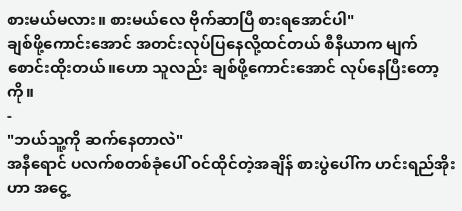စားမယ်မလား။ စားမယ်လေ ဗိုက်ဆာပြီ စားရအောင်ပါ"
ချစ်ဖို့ကောင်းအောင် အတင်းလုပ်ပြနေလို့ထင်တယ် စီနီယာက မျက်စောင်းထိုးတယ်။ဟော သူလည်း ချစ်ဖို့ကောင်းအောင် လုပ်နေပြီးတော့ကို။
-
"ဘယ်သူ့ကို ဆက်နေတာလဲ"
အနီရောင် ပလက်စတစ်ခုံပေါ် ၀င်ထိုင်တဲ့အချိန် စားပွဲပေါ်က ဟင်းရည်အိုးဟာ အငွေ့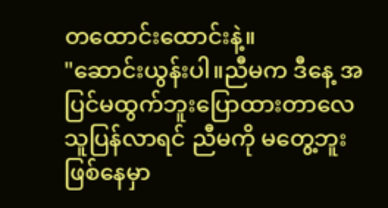တထောင်းထောင်းနဲ့။
"ဆောင်းယွန်းပါ။ညီမက ဒီနေ့ အပြင်မထွက်ဘူးပြောထားတာလေ သူပြန်လာရင် ညီမကို မတွေ့ဘူးဖြစ်နေမှာ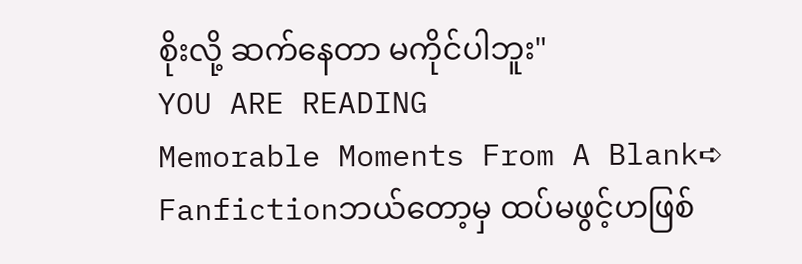စိုးလို့ ဆက်နေတာ မကိုင်ပါဘူး"
YOU ARE READING
Memorable Moments From A Blank➪
Fanfictionဘယ်တော့မှ ထပ်မဖွင့်ဟဖြစ်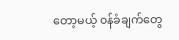တော့မယ့် ၀န်ခံချက်တွေ